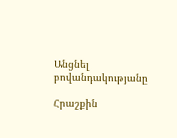Անցնել բովանդակությանը

Հրաշքին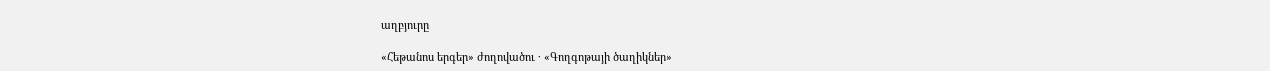աղբյուրը

«Հեթանոս երգեր» ժողովածու · «Գողգոթայի ծաղիկներ»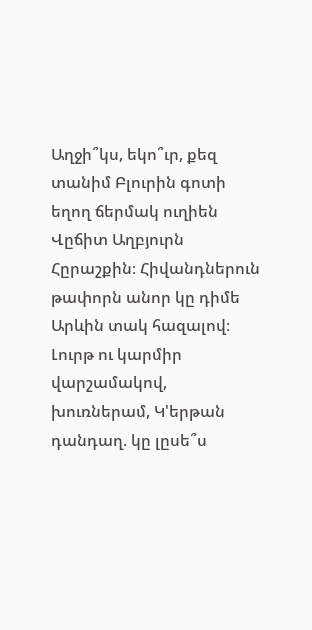Աղջի՞կս, եկո՞ւր, քեզ տանիմ Բլուրին գոտի եղող ճերմակ ուղիեն Վըճիտ Աղբյուրն Հըրաշքին։ Հիվանդներուն թափորն անոր կը դիմե Արևին տակ հազալով։ Լուրթ ու կարմիր վարշամակով, խուռներամ, Կ'երթան դանդաղ. կը լըսե՞ս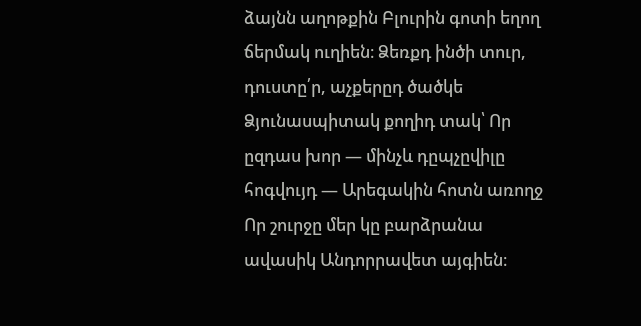ձայնն աղոթքին Բլուրին գոտի եղող ճերմակ ուղիեն։ Ձեռքդ ինծի տուր, դուստը՛ր, աչքերըդ ծածկե Ձյունասպիտակ քողիդ տակ՝ Որ ըզդաս խոր — մինչև դըպչըվիլը հոգվույդ — Արեգակին հոտն առողջ Որ շուրջը մեր կը բարձրանա ավասիկ Անդորրավետ այգիեն։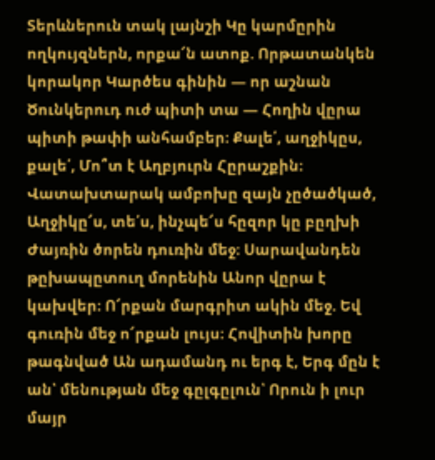Տերևներուն տակ լայնշի Կը կարմըրին ողկույզներն, որքա՜ն ատոք. Որթատանկեն կորակոր Կարծես գինին — որ աշնան Ծունկերուդ ուժ պիտի տա — Հողին վըրա պիտի թափի անհամբեր։ Քալե՛, աղջիկըս, քալե՛, Մո՞տ է Աղբյուրն Հըրաշքին։ Վատախտարակ ամբոխը զայն չըծածկած, Աղջիկը՜ս, տե՛ս, ինչպե՜ս հըզոր կը բըղխի Ժայռին ծորեն դուռին մեջ։ Սարավանդեն թըխապըտուղ մորենին Անոր վըրա է կախվեր։ Ո՜րքան մարգրիտ ակին մեջ. Եվ գուռին մեջ ո՜րքան լույս։ Հովիտին խորը թագնված Ան ադամանդ ու երգ է, Երգ մըն է ան՝ մենության մեջ գըլգըլուն՝ Որուն ի լուր մայր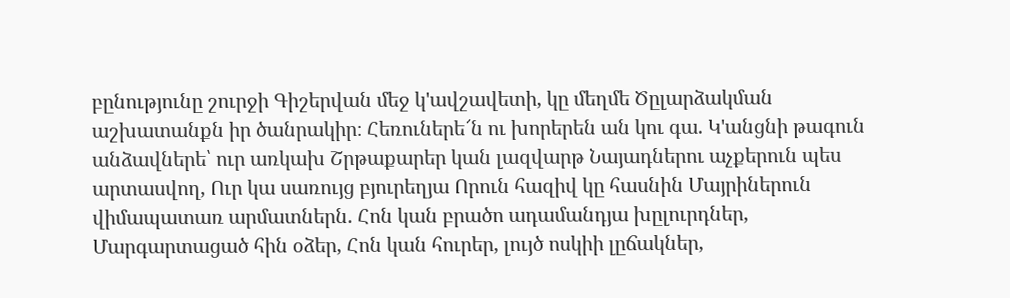բընությունը շուրջի Գիշերվան մեջ կ'ավշավետի, կը մեղմե Ծըլարձակման աշխատանքն իր ծանրակիր։ Հեռուներե՜ն ու խորերեն ան կու գա. Կ'անցնի թագուն անձավներե՝ ուր առկախ Շրթաքարեր կան լազվարթ Նայադներու աչքերուն պես արտասվող, Ուր կա սառույց բյուրեղյա Որուն հազիվ կը հասնին Մայրիներուն վիմապատառ արմատներն. Հոն կան բրածո ադամանդյա խըլուրդներ, Մարգարտացած հին օձեր, Հոն կան հուրեր, լույծ ոսկիի լըճակներ,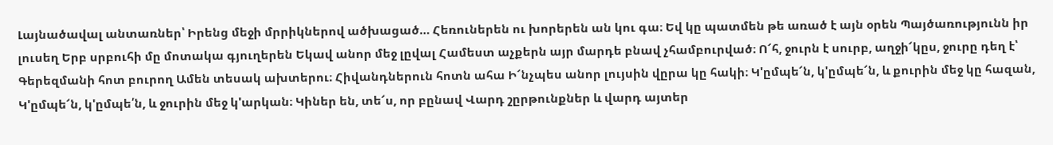Լայնածավալ անտառներ՝ Իրենց մեջի մրրիկներով ածխացած… Հեռուներեն ու խորերեն ան կու գա։ Եվ կը պատմեն թե առած է այն օրեն Պայծառությունն իր լուսեղ Երբ սրբուհի մը մոտակա գյուղերեն Եկավ անոր մեջ լըվալ Համեստ աչքերն այր մարդե բնավ չհամբուրված։ Ո՜հ, ջուրն է սուրբ, աղջի՜կըս, ջուրը դեղ է՝ Գերեզմանի հոտ բուրող Ամեն տեսակ ախտերու։ Հիվանդներուն հոտն ահա Ի՜նչպես անոր լույսին վըրա կը հակի։ Կ'ըմպե՜ն, կ'ըմպե՜ն, և քուրին մեջ կը հազան, Կ'ըմպե՜ն, կ'ըմպե՛ն, և ջուրին մեջ կ'արկան։ Կիներ են, տե՜ս, որ բընավ Վարդ շըրթունքներ և վարդ այտեր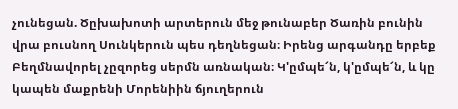չունեցան. Ծըխախոտի արտերուն մեջ թունաբեր Ծառին բունին վրա բուսնող Սունկերուն պես դեղնեցան։ Իրենց արգանդը երբեք Բեղմնավորել չըզորեց սերմն առնական։ Կ'ըմպե՜ն, կ'ըմպե՜ն, և կը կապեն մաքրենի Մորենիին ճյուղերուն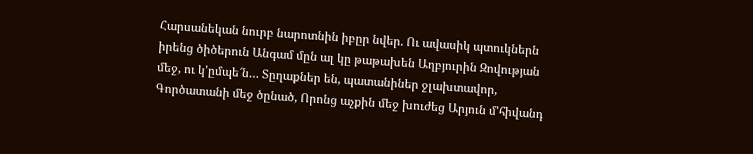Հարսանեկան նուրբ նարոտնին իբըր նվեր. Ու ավասիկ պտուկներն իրենց ծիծերուն Անգամ մըն ալ կը թաթախեն Աղբյուրին Զովության մեջ, ու կ'ըմպե՜ն… Տըղաքներ են, պատանիներ ջլախտավոր, Գործատանի մեջ ծընած, Որոնց աչքին մեջ խուժեց Արյուն մ'հիվանդ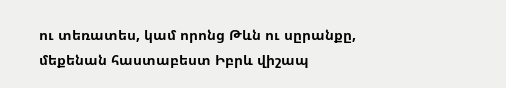ու տեռատես, կամ որոնց Թևն ու սըրանքը, մեքենան հաստաբեստ Իբրև վիշապ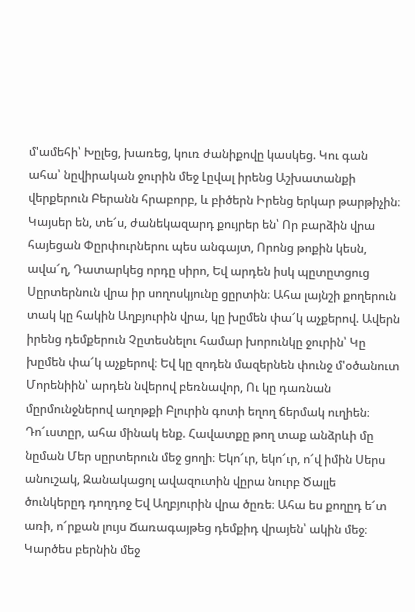մ'ամեհի՝ Խըլեց, խառեց, կուռ ժանիքովը կասկեց. Կու գան ահա՝ նըվիրական ջուրին մեջ Լըվալ իրենց Աշխատանքի վերքերուն Բերանն հրաբորբ, և բիծերն Իրենց երկար թարթիչին։ Կայսեր են, տե՜ս, ժանեկազարդ քույրեր են՝ Որ բարձին վրա հայեցան Փըրփուրներու պես անգայտ, Որոնց թոքին կեսն, ավա՜ղ, Դատարկեց որդը սիրո, Եվ արդեն իսկ պըտըտցուց Սըրտերնուն վրա իր սողոսկյունը ցըրտին։ Ահա լայնշի քողերուն տակ կը հակին Աղբյուրին վրա, կը խըմեն փա՜կ աչքերով. Ավերն իրենց դեմքերուն Չըտեսնելու համար խորունկը ջուրին՝ Կը խըմեն փա՜կ աչքերով։ Եվ կը զոդեն մազերնեն փունջ մ'օծանուտ Մորենիին՝ արդեն նվերով բեռնավոր, Ու կը դառնան մըրմունջներով աղոթքի Բլուրին գոտի եղող ճերմակ ուղիեն։ Դո՜ւստըր, ահա մինակ ենք. Հավատքը թող տաք անձրևի մը նըման Մեր սըրտերուն մեջ ցողի։ Եկո՜ւր, եկո՜ւր, ո՜վ իմին Սերս անուշակ, Զանակացոլ ավազուտին վըրա նուրբ Ծալլե ծունկերըդ դողդոջ Եվ Աղբյուրին վրա ծըռե։ Ահա ես քողըդ ե՜տ առի, ո՜րքան լույս Ճառագայթեց դեմքիդ վրայեն՝ ակին մեջ։ Կարծես բերնին մեջ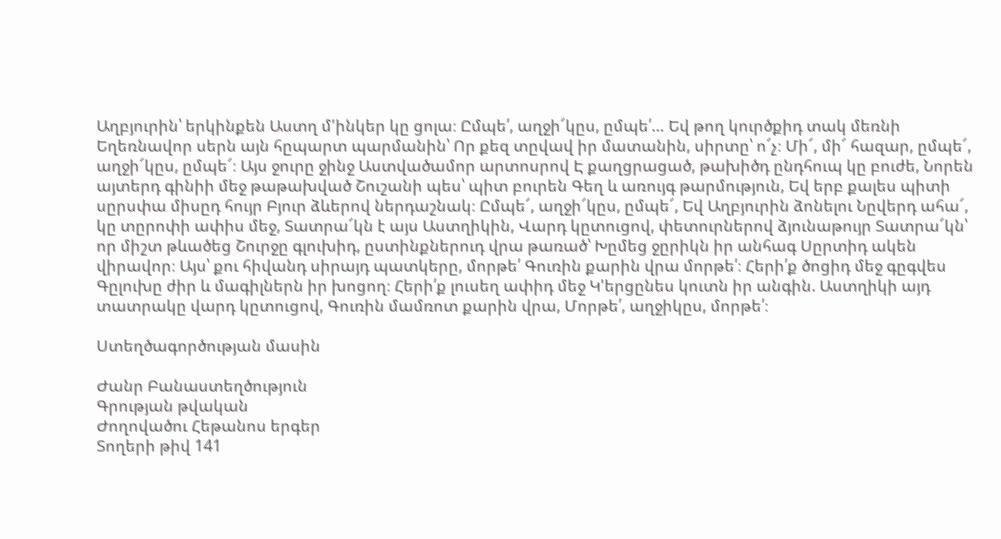Աղբյուրին՝ երկինքեն Աստղ մ'ինկեր կը ցոլա։ Ըմպե՛, աղջի՜կըս, ըմպե՛… Եվ թող կուրծքիդ տակ մեռնի Եղեռնավոր սերն այն հըպարտ պարմանին՝ Որ քեզ տըվավ իր մատանին, սիրտը՝ ո՜չ։ Մի՜, մի՜ հազար, ըմպե՜, աղջի՜կըս, ըմպե՜։ Այս ջուրը ջինջ Աստվածամոր արտոսրով Է քաղցրացած, թախիծդ ընդհուպ կը բուժե, Նորեն այտերդ գինիի մեջ թաթախված Շուշանի պես՝ պիտ բուրեն Գեղ և առույգ թարմություն, Եվ երբ քալես պիտի սըրսփա միսըդ հույր Բյուր ձևերով ներդաշնակ։ Ըմպե՜, աղջի՜կըս, ըմպե՜, Եվ Աղբյուրին ձոնելու Նըվերդ ահա՜, կը տըրոփի ափիս մեջ, Տատրա՜կն է այս Աստղիկին, Վարդ կըտուցով, փետուրներով ձյունաթույր Տատրա՜կն՝ որ միշտ թևածեց Շուրջը գլուխիդ, ըստինքներուդ վրա թառած՝ Խըմեց ջըրիկն իր անհագ Սըրտիդ ակեն վիրավոր։ Այս՝ քու հիվանդ սիրայդ պատկերը, մորթե՛ Գուռին քարին վրա մորթե՛։ Հերի՛ք ծոցիդ մեջ գըգվես Գըլուխը ժիր և մագիլներն իր խոցող։ Հերի՛ք լուսեղ ափիդ մեջ Կ'երցընես կուտն իր անգին. Աստղիկի այդ տատրակը վարդ կըտուցով, Գուռին մամռոտ քարին վրա, Մորթե՛, աղջիկըս, մորթե՛։

Ստեղծագործության մասին

Ժանր Բանաստեղծություն
Գրության թվական
Ժողովածու Հեթանոս երգեր
Տողերի թիվ 141